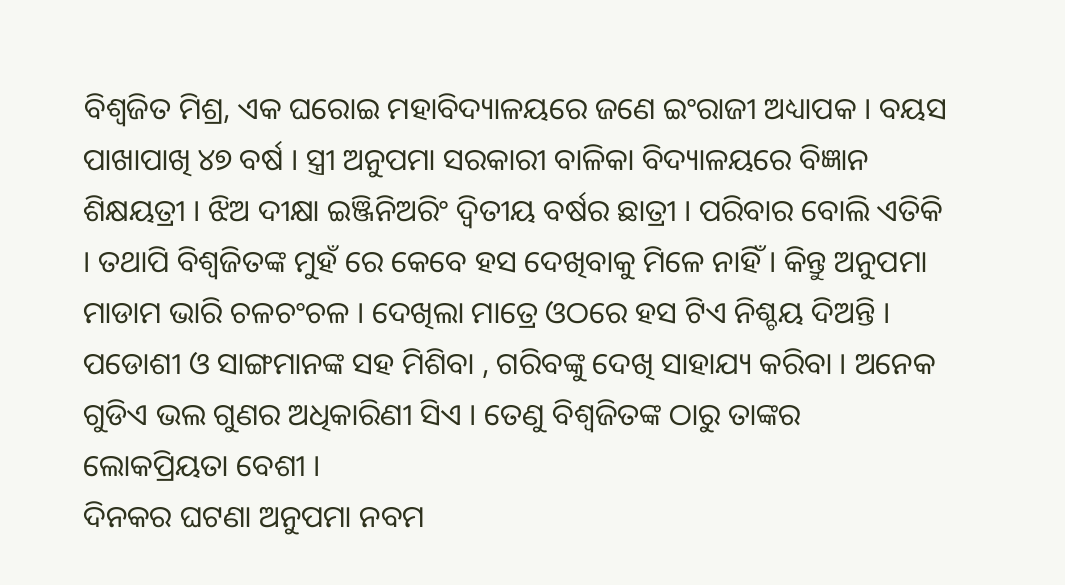ବିଶ୍ୱଜିତ ମିଶ୍ର, ଏକ ଘରୋଇ ମହାବିଦ୍ୟାଳୟରେ ଜଣେ ଇଂରାଜୀ ଅଧ୍ୟାପକ । ବୟସ ପାଖାପାଖି ୪୭ ବର୍ଷ । ସ୍ତ୍ରୀ ଅନୁପମା ସରକାରୀ ବାଳିକା ବିଦ୍ୟାଳୟରେ ବିଜ୍ଞାନ ଶିକ୍ଷୟତ୍ରୀ । ଝିଅ ଦୀକ୍ଷା ଇଞ୍ଜିନିଅରିଂ ଦ୍ୱିତୀୟ ବର୍ଷର ଛାତ୍ରୀ । ପରିବାର ବୋଲି ଏତିକି । ତଥାପି ବିଶ୍ୱଜିତଙ୍କ ମୁହଁ ରେ କେବେ ହସ ଦେଖିବାକୁ ମିଳେ ନାହିଁ । କିନ୍ତୁ ଅନୁପମା ମାଡାମ ଭାରି ଚଳଚଂଚଳ । ଦେଖିଲା ମାତ୍ରେ ଓଠରେ ହସ ଟିଏ ନିଶ୍ଚୟ ଦିଅନ୍ତି । ପଡୋଶୀ ଓ ସାଙ୍ଗମାନଙ୍କ ସହ ମିଶିବା , ଗରିବଙ୍କୁ ଦେଖି ସାହାଯ୍ୟ କରିବା । ଅନେକ ଗୁଡିଏ ଭଲ ଗୁଣର ଅଧିକାରିଣୀ ସିଏ । ତେଣୁ ବିଶ୍ୱଜିତଙ୍କ ଠାରୁ ତାଙ୍କର ଲୋକପ୍ରିୟତା ବେଶୀ ।
ଦିନକର ଘଟଣା ଅନୁପମା ନବମ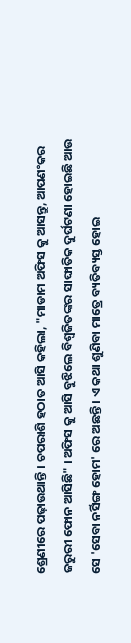ଶ୍ରେଣୀରେ ପଢ଼ାଉଥାନ୍ତି । ଚପରାଶି ହଠାତ ଆସି କହିଲା, "ମାଡାମ ଅଫିସ କୁ ଆସନ୍ତୁ, ଆପଣଂକର ଜରୁରୀ ଫୋନ ଆସିଛି" । ଅଫିସ କୁ ଆସି ବୁଝିଲେ ବିଶ୍ୱଜିତଙ୍କର ସାଙ୍ଘାତିକ ଦୁର୍ଘଟଣା ହୋଇଛି ଆଉ ସେ 'ସେବା ନର୍ସିଙ୍ଗ ହୋମ' ରେ ଅଛନ୍ତି । ଏ କଥା ଶୁଣିବା ମାତ୍ରେ ବ୍ୟତିବ୍ୟସ୍ତ ହୋଇ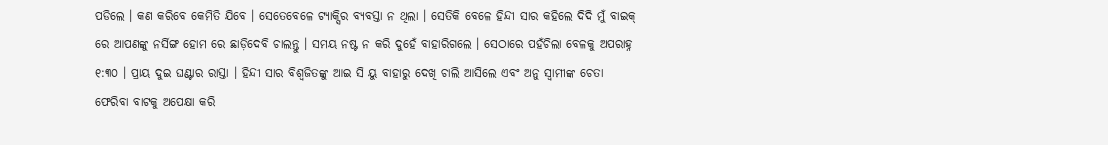ପଡିଲେ । କଣ କରିବେ କେମିତି ଯିବେ । ସେତେବେଳେ ଟ୍ୟାକ୍ସିର ବ୍ୟବସ୍ତା ନ ଥିଲା । ସେତିକି ବେଳେ ହିନ୍ଦୀ ସାର କହିଲେ ଦିଦି ମୁଁ ବାଇକ୍ ରେ ଆପଣଙ୍କୁ ନର୍ସିଙ୍ଗ ହୋମ ରେ ଛାଡ଼ିଦେବି ଚାଲନ୍ତୁ । ସମୟ ନଷ୍ଟ ନ କରି ଦୁହେଁ ବାହାରିଗଲେ । ସେଠାରେ ପହଁଚିଲା ବେଳକୁ ଅପରାହ୍ନ ୧:୩୦ । ପ୍ରାୟ ଦୁଇ ଘଣ୍ଟାର ରାସ୍ତା । ହିନ୍ଦୀ ସାର ବିଶ୍ୱଜିତଙ୍କୁ ଆଇ ସି ୟୁ ବାହାରୁ ଦେଖି ଚାଲି ଆସିଲେ ଏବଂ ଅନୁ ସ୍ୱାମୀଙ୍କ ଚେତା ଫେରିବା ବାଟକୁ ଅପେକ୍ଷା କରି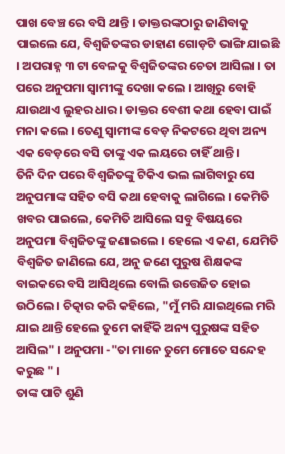ପାଖ ବେଞ୍ଚ ରେ ବସି ଥାନ୍ତି । ଡାକ୍ତରଙ୍କଠାରୁ ଜାଣିବାକୁ ପାଇଲେ ଯେ, ବିଶ୍ୱଜିତଙ୍କର ଡାହାଣ ଗୋଡ଼ଟି ଭାଙ୍ଗି ଯାଇଛି । ଅପରାହ୍ନ ୩ ଟା ବେଳକୁ ବିଶ୍ୱଜିତଙ୍କର ଚେତା ଆସିଲା । ତା ପରେ ଅନୁପମା ସ୍ୱାମୀଙ୍କୁ ଦେଖା କଲେ । ଆଖିରୁ ବୋହି ଯାଉଥାଏ ଲୁହର ଧାର । ଡାକ୍ତର ବେଶୀ କଥା ହେବା ପାଇଁ ମନା କଲେ । ତେଣୁ ସ୍ୱାମୀଙ୍କ ବେଡ଼ ନିକଟରେ ଥିବା ଅନ୍ୟ ଏକ ବେଡ଼ରେ ବସି ତାଙ୍କୁ ଏକ ଲୟରେ ଚାହିଁ ଥାନ୍ତି ।
ତିନି ଦିନ ପରେ ବିଶ୍ୱଜିତଙ୍କୁ ଟିକିଏ ଭଲ ଲାଗିବାରୁ ସେ ଅନୁପମାଙ୍କ ସହିତ ବସି କଥା ହେବାକୁ ଲାଗିଲେ । କେମିତି ଖବର ପାଇଲେ, କେମିତି ଆସିଲେ ସବୁ ବିଷୟରେ ଅନୁପମା ବିଶ୍ୱଜିତଙ୍କୁ ଜଣାଇଲେ । ହେଲେ ଏ କଣ, ଯେମିତି ବିଶ୍ୱଜିତ ଜାଣିଲେ ଯେ, ଅନୁ ଜଣେ ପୁରୁଷ ଶିକ୍ଷକଙ୍କ ବାଇକରେ ବସି ଆସିଥିଲେ ବୋଲି ଉତ୍ତେଜିତ ହୋଇ ଉଠିଲେ । ଚିତ୍କାର କରି କହିଲେ, "ମୁଁ ମରି ଯାଇଥିଲେ ମରି ଯାଇ ଥାନ୍ତି ହେଲେ ତୁମେ କାହିଁକି ଅନ୍ୟ ପୁରୁଷଙ୍କ ସହିତ ଆସିଲ" । ଅନୁପମା -"ତା ମାନେ ତୁମେ ମୋତେ ସନ୍ଦେହ କରୁଛ " ।
ତାଙ୍କ ପାଟି ଶୁଣି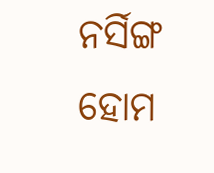ନର୍ସିଙ୍ଗ ହୋମ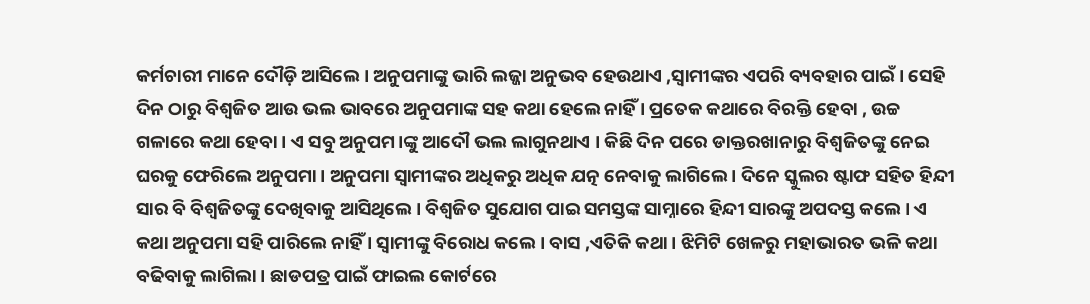କର୍ମଚାରୀ ମାନେ ଦୌଡ଼ି ଆସିଲେ । ଅନୁପମାଙ୍କୁ ଭାରି ଲଜ୍ଜା ଅନୁଭବ ହେଉଥାଏ ,ସ୍ୱାମୀଙ୍କର ଏପରି ବ୍ୟବହାର ପାଇଁ । ସେହି ଦିନ ଠାରୁ ବିଶ୍ୱଜିତ ଆଉ ଭଲ ଭାବରେ ଅନୁପମାଙ୍କ ସହ କଥା ହେଲେ ନାହିଁ । ପ୍ରତେକ କଥାରେ ବିରକ୍ତି ହେବା , ଉଚ୍ଚ ଗଳାରେ କଥା ହେବା । ଏ ସବୁ ଅନୁପମ।ଙ୍କୁ ଆଦୌ ଭଲ ଲାଗୁନଥାଏ । କିଛି ଦିନ ପରେ ଡାକ୍ତରଖାନାରୁ ବିଶ୍ୱଜିତଙ୍କୁ ନେଇ ଘରକୁ ଫେରିଲେ ଅନୁପମା । ଅନୁପମା ସ୍ୱାମୀଙ୍କର ଅଧିକରୁ ଅଧିକ ଯତ୍ନ ନେବାକୁ ଲାଗିଲେ । ଦିନେ ସ୍କୁଲର ଷ୍ଟାଫ ସହିତ ହିନ୍ଦୀ ସାର ବି ବିଶ୍ୱଜିତଙ୍କୁ ଦେଖିବାକୁ ଆସିଥିଲେ । ବିଶ୍ୱଜିତ ସୁଯୋଗ ପାଇ ସମସ୍ତଙ୍କ ସାମ୍ନାରେ ହିନ୍ଦୀ ସାରଙ୍କୁ ଅପଦସ୍ତ କଲେ । ଏ କଥା ଅନୁପମା ସହି ପାରିଲେ ନାହିଁ । ସ୍ୱାମୀଙ୍କୁ ବିରୋଧ କଲେ । ବାସ ,ଏତିକି କଥା । ଝିମିଟି ଖେଳରୁ ମହାଭାରତ ଭଳି କଥା ବଢିବାକୁ ଲାଗିଲା । ଛାଡପତ୍ର ପାଇଁ ଫାଇଲ କୋର୍ଟରେ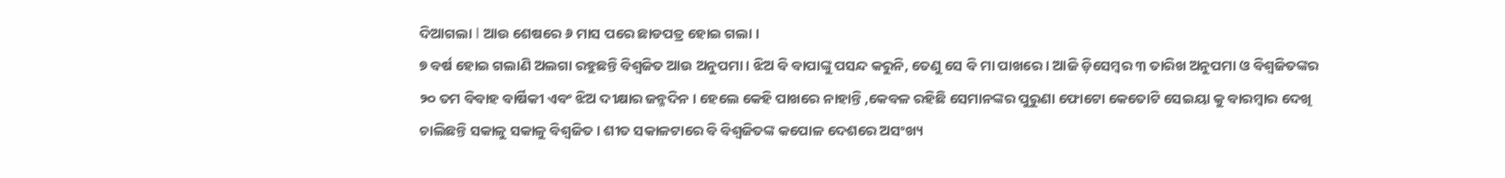ଦିଆଗଲା I ଆଉ ଶେଷରେ ୬ ମାସ ପରେ ଛାଡପତ୍ର ହୋଇ ଗଲା ।
୭ ବର୍ଷ ହୋଇ ଗଲାଣି ଅଲଗା ରହୁଛନ୍ତି ବିଶ୍ୱଜିତ ଆଉ ଅନୁପମା । ଝିଅ ବି ବାପାଙ୍କୁ ପସନ୍ଦ କରୁନି, ତେଣୁ ସେ ବି ମା ପାଖରେ । ଆଜି ଡ଼ିସେମ୍ବର ୩ ତାରିଖ ଅନୁପମା ଓ ବିଶ୍ୱଜିତଙ୍କର ୨୦ ତମ ବିବାହ ବାର୍ଷିକୀ ଏବଂ ଝିଅ ଦୀକ୍ଷାର ଜନ୍ମଦିନ । ହେଲେ କେହି ପାଖରେ ନାହାନ୍ତି ,କେବଳ ରହିଛି ସେମାନଙ୍କର ପୁରୁଣା ଫୋଟୋ କେତୋଟି ସେଇୟା କୁ ବାରମ୍ବାର ଦେଖି ଚାଲିଛନ୍ତି ସକାଳୁ ସକାଳୁ ବିଶ୍ୱଜିତ । ଶୀତ ସକାଳଟାରେ ବି ବିଶ୍ୱଜିତଙ୍କ କପୋଳ ଦେଶରେ ଅସଂଖ୍ୟ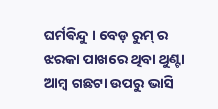ଘର୍ମଵିନ୍ଦୁ । ବେଡ଼ ରୁମ୍ ର ଝରକା ପାଖରେ ଥିବା ଥୁଣ୍ଟା ଆମ୍ବ ଗଛଟା ଉପରୁ ଭାସି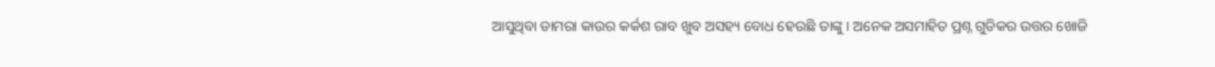ଆସୁଥିବା ଡାମରା କାଉର କର୍କଶ ରାବ ଖୁବ ଅସହ୍ୟ ବୋଧ ହେଉଛି ତାଙ୍କୁ । ଅନେକ ଅସମାହିତ ପ୍ରଶ୍ନ ଗୁଡିକର ଉତ୍ତର ଖୋଜି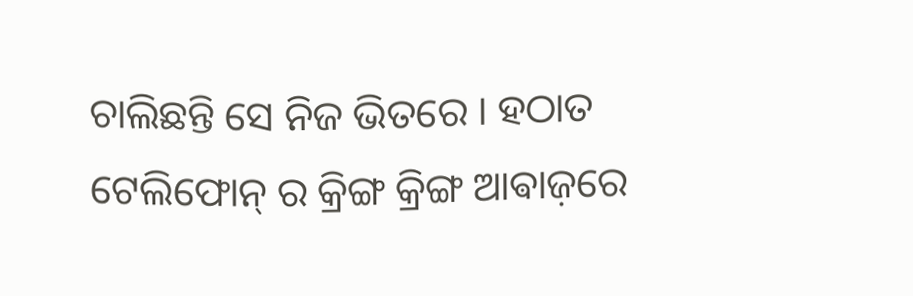ଚାଲିଛନ୍ତି ସେ ନିଜ ଭିତରେ । ହଠାତ ଟେଲିଫୋନ୍ ର କ୍ରିଙ୍ଗ କ୍ରିଙ୍ଗ ଆଵାଜ଼ରେ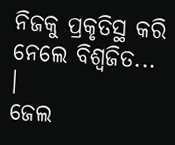ନିଜକୁ ପ୍ରକୃତିସ୍ଥ କରି ନେଲେ ବିଶ୍ୱଜିତ... ।
ଜେଲ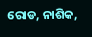ରୋଡ, ନାଶିକ,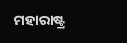ମହାରାଷ୍ଟ୍ର